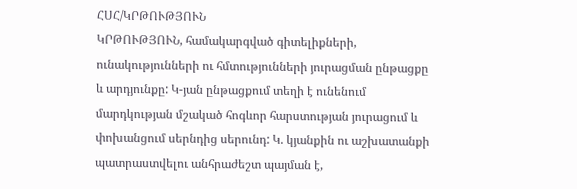ՀՍՀ/ԿՐԹՈՒԹՅՈՒՆ
ԿՐԹՈՒԹՅՈՒՆ, համակարգված գիտելիքների, ունակությունների ու հմտությունների յուրացման ընթացքը և արդյունքը: Կ-յան ընթացքում տեղի է ունենում մարդկության մշակած հոգևոր հարստության յուրացում և փոխանցում սերնդից սերունդ: Կ. կյանքին ու աշխատանքի պատրաստվելու անհրաժեշտ պայման է,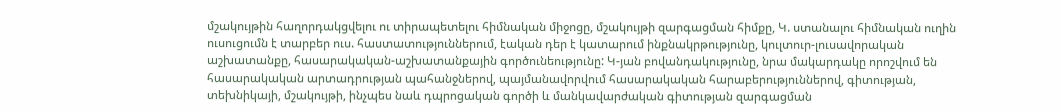մշակույթին հաղորդակցվելու ու տիրապետելու հիմնական միջոցը, մշակույթի զարգացման հիմքը, Կ. ստանալու հիմնական ուղին ուսուցումն է տարբեր ուս. հաստատություններում, էական դեր է կատարում ինքնակրթությունը, կուլտուր-լուսավորական աշխատանքը, հասարակական-աշխատանքային գործունեությունը: Կ-յան բովանդակությունը, նրա մակարդակը որոշվում են հասարակական արտադրության պահանջներով, պայմանավորվում հասարակական հարաբերություններով, գիտության, տեխնիկայի, մշակույթի, ինչպես նաև դպրոցական գործի և մանկավարժական գիտության զարգացման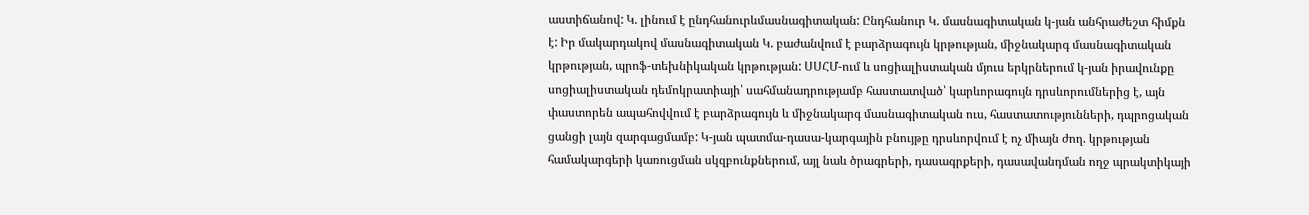աստիճանով: Կ. լինում է ընդհանուրևմասնագիտական: Ընդհանուր Կ. մասնագիտական կ-յան անհրաժեշտ հիմքն է: Իր մակարդակով մասնագիտական Կ. բաժանվում է բարձրագույն կրթության, միջնակարգ մասնագիտական կրթության, պրոֆ-տեխնիկական կրթության: ՍՍՀՄ-ում և սոցիալիստական մյուս երկրներում կ-յան իրավունքը սոցիալիստական դեմոկրատիայի՝ սահմանադրությամբ հաստատված՝ կարևորագույն դրսևորումներից է, այն փաստորեն ապահովվում է բարձրագույն և միջնակարգ մասնագիտական ուս, հաստատությունների, դպրոցական ցանցի լայն զարգացմամբ: Կ-յան պատմա-դասա-կարգային բնույթը դրսևորվում է ոչ միայն ժող. կրթության համակարգերի կառուցման սկզբունքներում, այլ նաև ծրագրերի, դասագրքերի, դասավանդման ողջ պրակտիկայի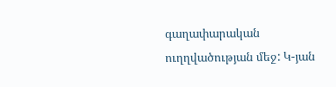գաղափարական ուղղվածության մեջ: Կ-յան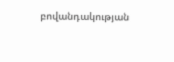բովանդակության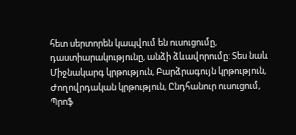հետ սերտորեն կապվում են ուսուցումը, դաստիարակությունը, անձի ձևավորումը: Տես նաև Միջնակարգ կրթություն, Բարձրագույն կրթություն, Ժողովրդական կրթություն, Ընդհանուր ուսուցում, Պրոֆ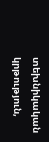տեխնիկական կրթություն,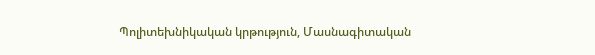Պոլիտեխնիկական կրթություն, Մասնագիտական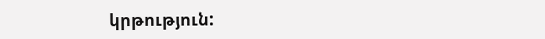կրթություն: